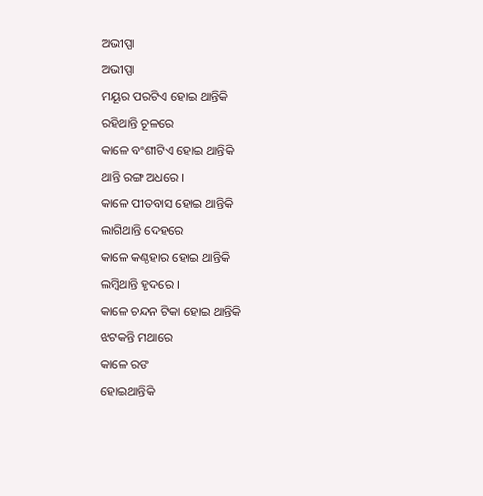ଅଭୀପ୍ପା
ଅଭୀପ୍ପା
ମୟୂର ପରଟିଏ ହୋଇ ଥାନ୍ତିକି
ରହିଥାନ୍ତି ଚୂଳରେ
କାଳେ ବଂଶୀଟିଏ ହୋଇ ଥାନ୍ତିକି
ଥାନ୍ତି ରଙ୍ଗ ଅଧରେ ।
କାଳେ ପୀତବାସ ହୋଇ ଥାନ୍ତିକି
ଲାଗିଥାନ୍ତି ଦେହରେ
କାଳେ କଣ୍ଠହାର ହୋଇ ଥାନ୍ତିକି
ଲମ୍ୱିଥାନ୍ତି ହୃଦରେ ।
କାଳେ ଚନ୍ଦନ ଟିକା ହୋଇ ଥାନ୍ତିକି
ଝଟକନ୍ତି ମଥାରେ
କାଳେ ରଙ
ହୋଇଥାନ୍ତିକି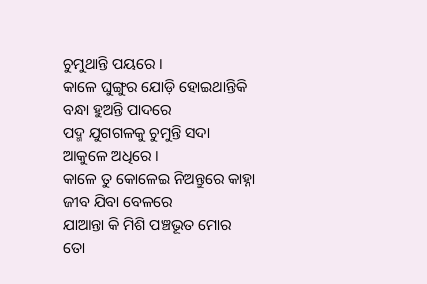ଚୁମୁଥାନ୍ତି ପୟରେ ।
କାଳେ ଘୁଙ୍ଗୁର ଯୋଡ଼ି ହୋଇଥାନ୍ତିକି
ବନ୍ଧା ହୁଅନ୍ତି ପାଦରେ
ପଦ୍ମ ଯୁଗଗଳକୁ ଚୁମୁନ୍ତି ସଦା
ଆକୁଳେ ଅଧିରେ ।
କାଳେ ତୁ କୋଳେଇ ନିଅନ୍ତୁରେ କାହ୍ନା
ଜୀବ ଯିବା ବେଳରେ
ଯାଆନ୍ତା କି ମିଶି ପଞ୍ଚଭୂତ ମୋର
ତୋ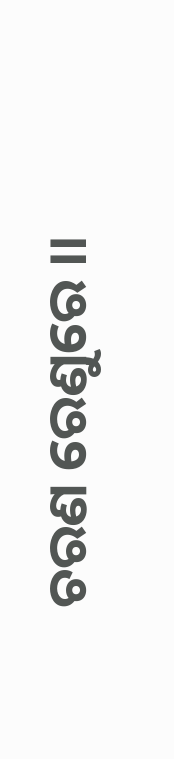ଚରଣ ରେଣୁରେ ।।